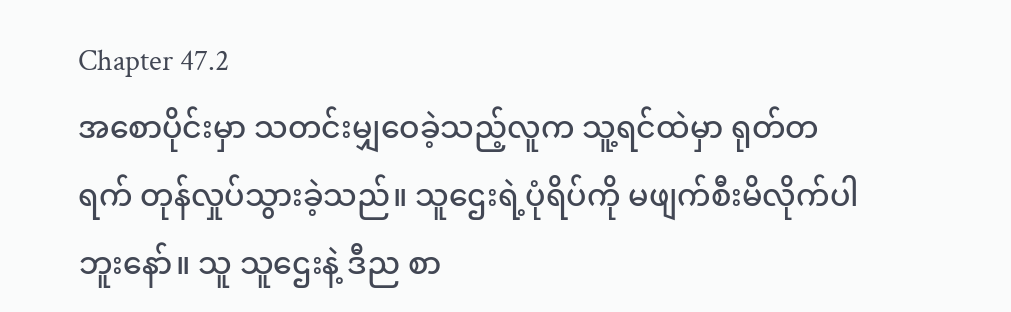Chapter 47.2
အစောပိုင်းမှာ သတင်းမျှဝေခဲ့သည့်လူက သူ့ရင်ထဲမှာ ရုတ်တရက် တုန်လှုပ်သွားခဲ့သည်။ သူဌေးရဲ့ပုံရိပ်ကို မဖျက်စီးမိလိုက်ပါဘူးနော်။ သူ သူဌေးနဲ့ ဒီည စာ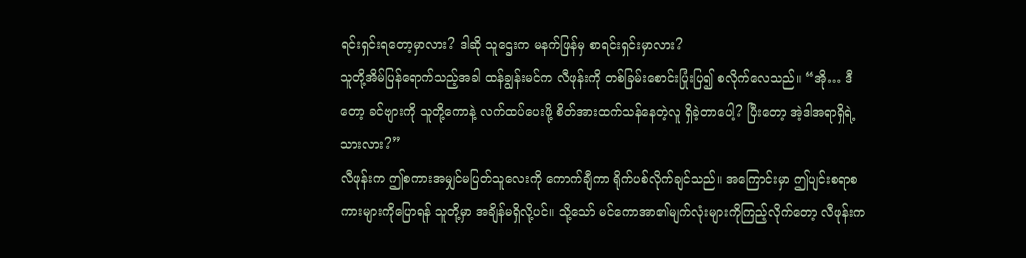ရင်းရှင်းရတော့မှာလား? ဒါဆို သူဌေးက မနက်ဖြန်မှ စာရင်းရှင်းမှာလား?
သူတို့အိမ်ပြန်ရောက်သည့်အခါ ထန်ချွန်းမင်က လီဖုန်းကို တစ်ခြမ်းစောင်းပြုံးပြ၍ စလိုက်လေသည်။ “အို… ဒီတော့ ခင်ဗျားကို သူတို့ကောနဲ့ လက်ထပ်ပေးဖို့ စိတ်အားထက်သန်နေတဲ့လူ ရှိခဲ့တာပေါ့? ပြီးတော့ အဲ့ဒါအရာရှိရဲ့သားလား?”
လီဖုန်းက ဤစကားအမျှင်မပြတ်သူလေးကို ကောက်ချီကာ ရိုက်ပစ်လိုက်ချင်သည်။ အကြောင်းမှာ ဤပျင်းစရာစကားများကိုပြောရန် သူတို့မှာ အချိန်မရှိလို့ပင်။ သို့သော် မင်ကောအာ၏မျက်လုံးများကိုကြည့်လိုက်တော့ လီဖုန်းက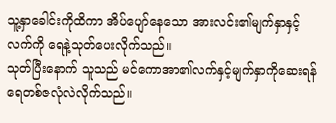သူ့နှာခေါင်းကိုထိကာ အိပ်ပျော်နေသော အားလင်း၏မျက်နှာနှင့် လက်ကို ရေနဲ့သုတ်ပေးလိုက်သည်။
သုတ်ပြီးနောက် သူသည် မင်ကောအာ၏လက်နှင့်မျက်နှာကိုဆေးရန် ရေတစ်ဇလုံလဲလိုက်သည်။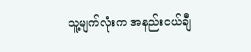သူ့မျက်လုံးက အနည်းငယ်ချီ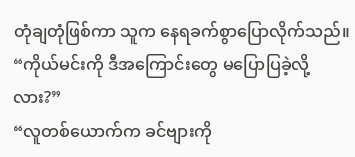တုံချတုံဖြစ်ကာ သူက နေရခက်စွာပြောလိုက်သည်။ “ကိုယ်မင်းကို ဒီအကြောင်းတွေ မပြောပြခဲ့လို့လား?”
“လူတစ်ယောက်က ခင်ဗျားကို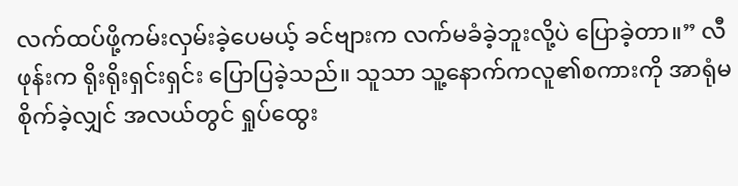လက်ထပ်ဖို့ကမ်းလှမ်းခဲ့ပေမယ့် ခင်ဗျားက လက်မခံခဲ့ဘူးလို့ပဲ ပြောခဲ့တာ။” လီဖုန်းက ရိုးရိုးရှင်းရှင်း ပြောပြခဲ့သည်။ သူသာ သူ့နောက်ကလူ၏စကားကို အာရုံမစိုက်ခဲ့လျှင် အလယ်တွင် ရှုပ်ထွေး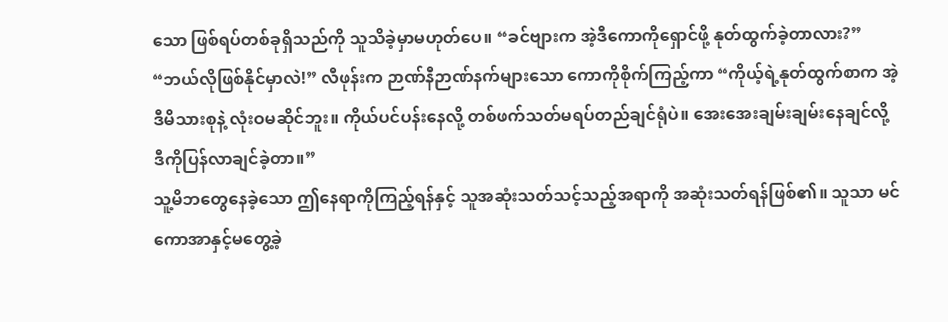သော ဖြစ်ရပ်တစ်ခုရှိသည်ကို သူသိခဲ့မှာမဟုတ်ပေ။ “ခင်ဗျားက အဲ့ဒီကောကိုရှောင်ဖို့ နုတ်ထွက်ခဲ့တာလား?”
“ဘယ်လိုဖြစ်နိုင်မှာလဲ!” လီဖုန်းက ဉာဏ်နီဉာဏ်နက်များသော ကောကိုစိုက်ကြည့်ကာ “ကိုယ့်ရဲ့နုတ်ထွက်စာက အဲ့ဒီမိသားစုနဲ့ လုံးဝမဆိုင်ဘူး။ ကိုယ်ပင်ပန်းနေလို့ တစ်ဖက်သတ်မရပ်တည်ချင်ရုံပဲ။ အေးအေးချမ်းချမ်းနေချင်လို့ ဒီကိုပြန်လာချင်ခဲ့တာ။”
သူ့မိဘတွေနေခဲ့သော ဤနေရာကိုကြည့်ရန်နှင့် သူအဆုံးသတ်သင့်သည့်အရာကို အဆုံးသတ်ရန်ဖြစ်၏။ သူသာ မင်ကောအာနှင့်မတွေ့ခဲ့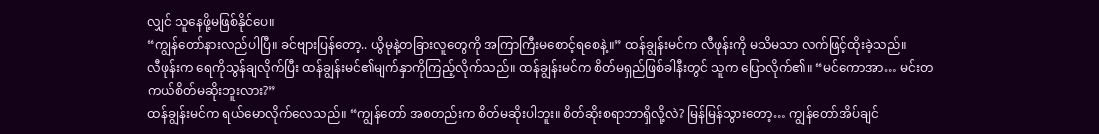လျှင် သူနေဖို့မဖြစ်နိုင်ပေ။
“ကျွန်တော်နားလည်ပါပြီ။ ခင်ဗျားပြန်တော့.. ယွိမုနဲ့တခြားလူတွေကို အကြာကြီးမစောင့်ရစေနဲ့။” ထန်ချွန်းမင်က လီဖုန်းကို မသိမသာ လက်ဖြင့်ထိုးခဲ့သည်။
လီဖုန်းက ရေကိုသွန်ချလိုက်ပြီး ထန်ချွန်းမင်၏မျက်နှာကိုကြည့်လိုက်သည်။ ထန်ချွန်းမင်က စိတ်မရှည်ဖြစ်ခါနီးတွင် သူက ပြောလိုက်၏။ “မင်ကောအာ… မင်းတကယ်စိတ်မဆိုးဘူးလား?”
ထန်ချွန်းမင်က ရယ်မောလိုက်လေသည်။ “ကျွန်တော် အစတည်းက စိတ်မဆိုးပါဘူး။ စိတ်ဆိုးစရာဘာရှိလို့လဲ? မြန်မြန်သွားတော့… ကျွန်တော်အိပ်ချင်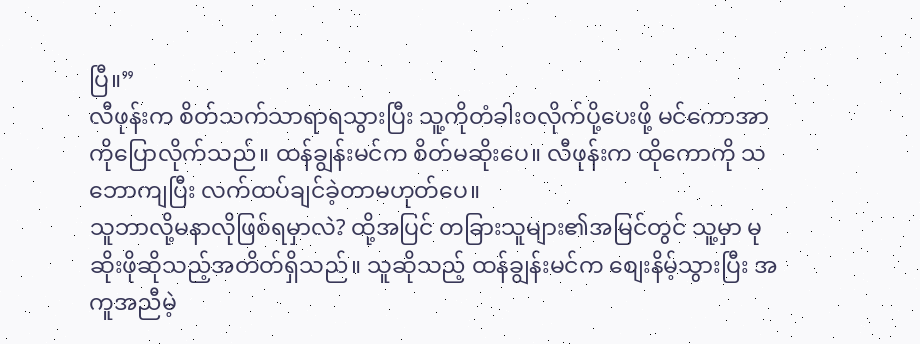ပြီ။”
လီဖုန်းက စိတ်သက်သာရာရသွားပြီး သူ့ကိုတံခါးဝလိုက်ပို့ပေးဖို့ မင်ကောအာကိုပြောလိုက်သည်။ ထန်ချွန်းမင်က စိတ်မဆိုးပေ။ လီဖုန်းက ထိုကောကို သဘောကျပြီး လက်ထပ်ချင်ခဲ့တာမဟုတ်ပေ။
သူဘာလို့မနာလိုဖြစ်ရမှာလဲ? ထို့အပြင် တခြားသူများ၏အမြင်တွင် သူ့မှာ မုဆိုးဖိုဆိုသည့်အတိတ်ရှိသည်။ သူဆိုသည့် ထန်ချွန်းမင်က စျေးနိမ့်သွားပြီး အကူအညီမဲ့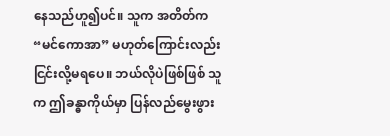နေသည်ဟူ၍ပင်။ သူက အတိတ်က “မင်ကောအာ” မဟုတ်ကြောင်းလည်း ငြင်းလို့မရပေ။ ဘယ်လိုပဲဖြစ်ဖြစ် သူက ဤခန္ဓာကိုယ်မှာ ပြန်လည်မွေးဖွား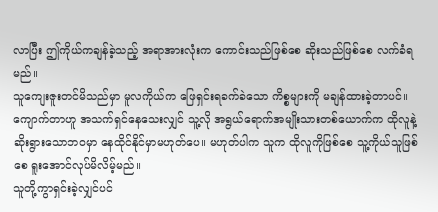လာပြီး ဤကိုယ်ကချန်ခဲ့သည့် အရာအားလုံးက ကောင်းသည်ဖြစ်စေ ဆိုးသည်ဖြစ်စေ လက်ခံရမည်။
သူကျေးဇူးတင်မိသည်မှာ မူလကိုယ်က ဖြေရှင်းရခက်ခဲသော ကိစ္စများကို မချန်ထားခဲ့တာပင်။ ကျောက်တာဟူ အသက်ရှင်နေသေးလျှင် သူ့လို အရွယ်ရောက်အမျိုးသားတစ်ယောက်က ထိုလူနဲ့ ဆိုးရွားသောဘဝမှာ နေထိုင်နိုင်မှာမဟုတ်ပေ။ မဟုတ်ပါက သူက ထိုလူကိုဖြစ်စေ သူ့ကိုယ်သူဖြစ်စေ ရူးအောင်လုပ်မိလိမ့်မည်။
သူတို့ကွာရှင်းခဲ့လျှင်ပင်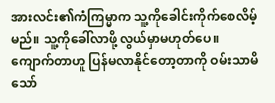အားလင်း၏ကံကြမ္မာက သူ့ကိုခေါင်းကိုက်စေလိမ့်မည်။ သူ့ကိုခေါ်လာဖို့ လွယ်မှာမဟုတ်ပေ။
ကျောက်တာဟူ ပြန်မလာနိုင်တော့တာကို ဝမ်းသာမိသော်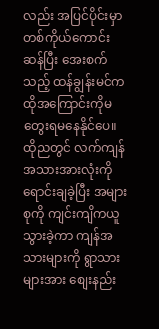လည်း အပြင်ပိုင်းမှာ တစ်ကိုယ်ကောင်းဆန်ပြီး အေးစက်သည့် ထန်ချွန်းမင်က ထိုအကြောင်းကိုမတွေးရမနေနိုင်ပေ။
ထိုညတွင် လက်ကျန်အသားအားလုံးကို ရောင်းချခဲ့ပြီး အများစုကို ကျင်းကျိကယူသွားခဲ့ကာ ကျန်အသားများကို ရွာသားများအား စျေးနည်း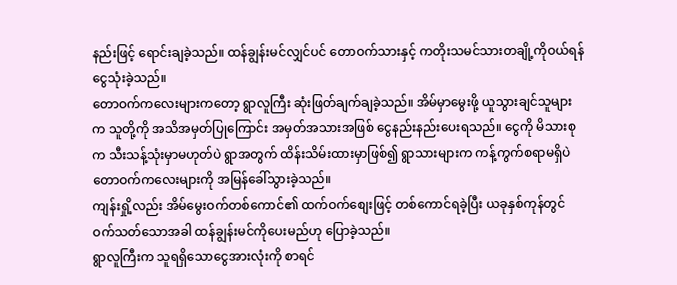နည်းဖြင့် ရောင်းချခဲ့သည်။ ထန်ချွန်းမင်လျှင်ပင် တောဝက်သားနှင့် ကတိုးသမင်သားတချို့ကိုဝယ်ရန် ငွေသုံးခဲ့သည်။
တောဝက်ကလေးများကတော့ ရွာလူကြီး ဆုံးဖြတ်ချက်ချခဲ့သည်။ အိမ်မှာမွေးဖို့ ယူသွားချင်သူများက သူတို့ကို အသိအမှတ်ပြုကြောင်း အမှတ်အသားအဖြစ် ငွေနည်းနည်းပေးရသည်။ ငွေကို မိသားစုက သီးသန့်သုံးမှာမဟုတ်ပဲ ရွာအတွက် ထိန်းသိမ်းထားမှာဖြစ်၍ ရွာသားများက ကန့်ကွက်စရာမရှိပဲ တောဝက်ကလေးများကို အမြန်ခေါ်သွားခဲ့သည်။
ကျန်းရှို့လည်း အိမ်မွေးဝက်တစ်ကောင်၏ ထက်ဝက်စျေးဖြင့် တစ်ကောင်ရခဲ့ပြီး ယခုနှစ်ကုန်တွင် ဝက်သတ်သောအခါ ထန်ချွန်းမင်ကိုပေးမည်ဟု ပြောခဲ့သည်။
ရွာလူကြီးက သူရရှိသောငွေအားလုံးကို စာရင်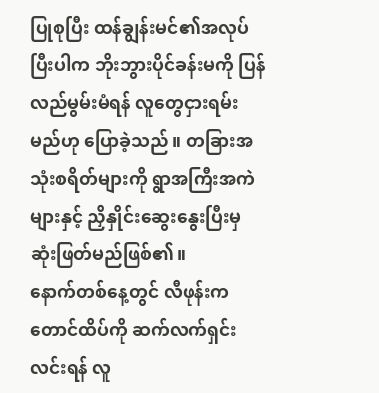ပြုစုပြီး ထန်ချွန်းမင်၏အလုပ်ပြီးပါက ဘိုးဘွားပိုင်ခန်းမကို ပြန်လည်မွမ်းမံရန် လူတွေငှားရမ်းမည်ဟု ပြောခဲ့သည်။ တခြားအသုံးစရိတ်များကို ရွာအကြီးအကဲများနှင့် ညှိနှိုင်းဆွေးနွေးပြီးမှ ဆုံးဖြတ်မည်ဖြစ်၏။
နောက်တစ်နေ့တွင် လီဖုန်းက တောင်ထိပ်ကို ဆက်လက်ရှင်းလင်းရန် လူ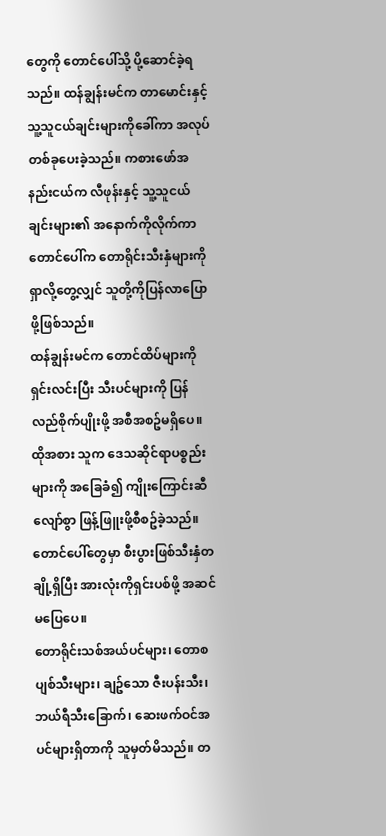တွေကို တောင်ပေါ်သို့ ပို့ဆောင်ခဲ့ရသည်။ ထန်ချွန်းမင်က တာမောင်းနှင့် သူ့သူငယ်ချင်းများကိုခေါ်ကာ အလုပ်တစ်ခုပေးခဲ့သည်။ ကစားဖော်အနည်းငယ်က လီဖုန်းနှင့် သူ့သူငယ်ချင်းများ၏ အနောက်ကိုလိုက်ကာ တောင်ပေါ်က တောရိုင်းသီးနှံများကိုရှာလို့တွေ့လျှင် သူတို့ကိုပြန်လာပြောဖို့ဖြစ်သည်။
ထန်ချွန်းမင်က တောင်ထိပ်များကိုရှင်းလင်းပြီး သီးပင်များကို ပြန်လည်စိုက်ပျိုးဖို့ အစီအစဥ်မရှိပေ။ ထိုအစား သူက ဒေသဆိုင်ရာပစ္စည်းများကို အခြေခံ၍ ကျိုးကြောင်းဆီလျော်စွာ ဖြန့်ဖြူးဖို့စီစဥ်ခဲ့သည်။ တောင်ပေါ်တွေမှာ စီးပွားဖြစ်သီးနှံတချို့ရှိပြီး အားလုံးကိုရှင်းပစ်ဖို့ အဆင်မပြေပေ။
တောရိုင်းသစ်အယ်ပင်များ၊ တောစပျစ်သီးများ၊ ချဥ်သော ဇီးပန်းသီး၊ ဘယ်ရီသီးခြောက်၊ ဆေးဖက်ဝင်အပင်များရှိတာကို သူမှတ်မိသည်။ တ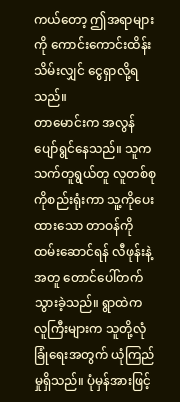ကယ်တော့ ဤအရာများကို ကောင်းကောင်းထိန်းသိမ်းလျှင် ငွေရှာလို့ရသည်။
တာမောင်းက အလွန်ပျော်ရွင်နေသည်။ သူက သက်တူရွယ်တူ လူတစ်စုကိုစည်းရုံးကာ သူ့ကိုပေးထားသော တာဝန်ကိုထမ်းဆောင်ရန် လီဖုန်းနဲ့အတူ တောင်ပေါ်တက်သွားခဲ့သည်။ ရွာထဲက လူကြီးများက သူတို့လုံခြုံရေးအတွက် ယုံကြည်မှုရှိသည်။ ပုံမှန်အားဖြင့်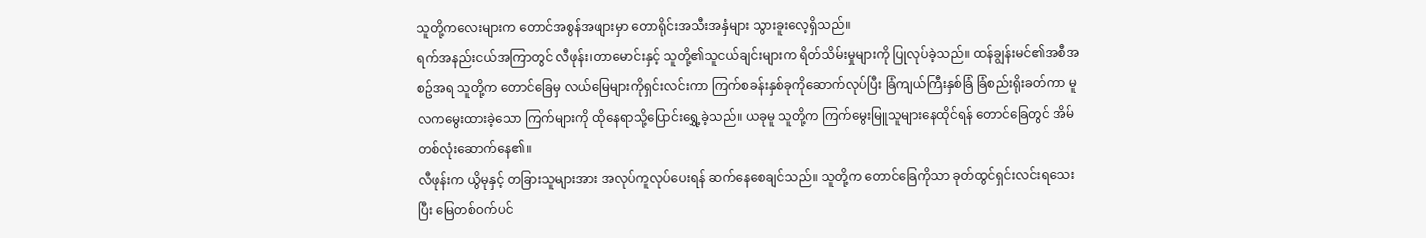သူတို့ကလေးများက တောင်အစွန်အဖျားမှာ တောရိုင်းအသီးအနှံများ သွားခူးလေ့ရှိသည်။
ရက်အနည်းငယ်အကြာတွင် လီဖုန်း၊တာမောင်းနှင့် သူတို့၏သူငယ်ချင်းများက ရိတ်သိမ်းမှုများကို ပြုလုပ်ခဲ့သည်။ ထန်ချွန်းမင်၏အစီအစဥ်အရ သူတို့က တောင်ခြေမှ လယ်မြေများကိုရှင်းလင်းကာ ကြက်စခန်းနှစ်ခုကိုဆောက်လုပ်ပြီး ခြံကျယ်ကြီးနှစ်ခြံ ခြံစည်းရိုးခတ်ကာ မူလကမွေးထားခဲ့သော ကြက်များကို ထိုနေရာသို့ပြောင်းရွှေ့ခဲ့သည်။ ယခုမူ သူတို့က ကြက်မွေးမြူသူများနေထိုင်ရန် တောင်ခြေတွင် အိမ်တစ်လုံးဆောက်နေ၏။
လီဖုန်းက ယွိမုနှင့် တခြားသူများအား အလုပ်ကူလုပ်ပေးရန် ဆက်နေစေချင်သည်။ သူတို့က တောင်ခြေကိုသာ ခုတ်ထွင်ရှင်းလင်းရသေးပြီး မြေတစ်ဝက်ပင်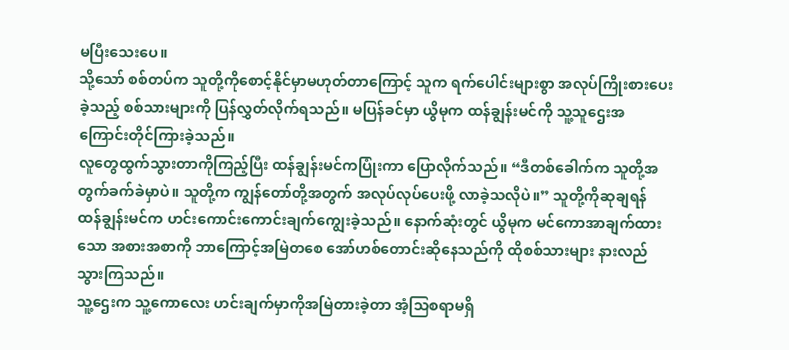မပြီးသေးပေ။
သို့သော် စစ်တပ်က သူတို့ကိုစောင့်နိုင်မှာမဟုတ်တာကြောင့် သူက ရက်ပေါင်းများစွာ အလုပ်ကြိုးစားပေးခဲ့သည့် စစ်သားများကို ပြန်လွှတ်လိုက်ရသည်။ မပြန်ခင်မှာ ယွိမုက ထန်ချွန်းမင်ကို သူ့သူဌေးအကြောင်းတိုင်ကြားခဲ့သည်။
လူတွေထွက်သွားတာကိုကြည့်ပြီး ထန်ချွန်းမင်ကပြုံးကာ ပြောလိုက်သည်။ “ဒီတစ်ခေါက်က သူတို့အတွက်ခက်ခဲမှာပဲ။ သူတို့က ကျွန်တော်တို့အတွက် အလုပ်လုပ်ပေးဖို့ လာခဲ့သလိုပဲ။” သူတို့ကိုဆုချရန် ထန်ချွန်းမင်က ဟင်းကောင်းကောင်းချက်ကျွေးခဲ့သည်။ နောက်ဆုံးတွင် ယွိမုက မင်ကောအာချက်ထားသော အစားအစာကို ဘာကြောင့်အမြဲတစေ အော်ဟစ်တောင်းဆိုနေသည်ကို ထိုစစ်သားများ နားလည်သွားကြသည်။
သူ့ဌေးက သူ့ကောလေး ဟင်းချက်မှာကိုအမြဲတားခဲ့တာ အံ့သြစရာမရှိ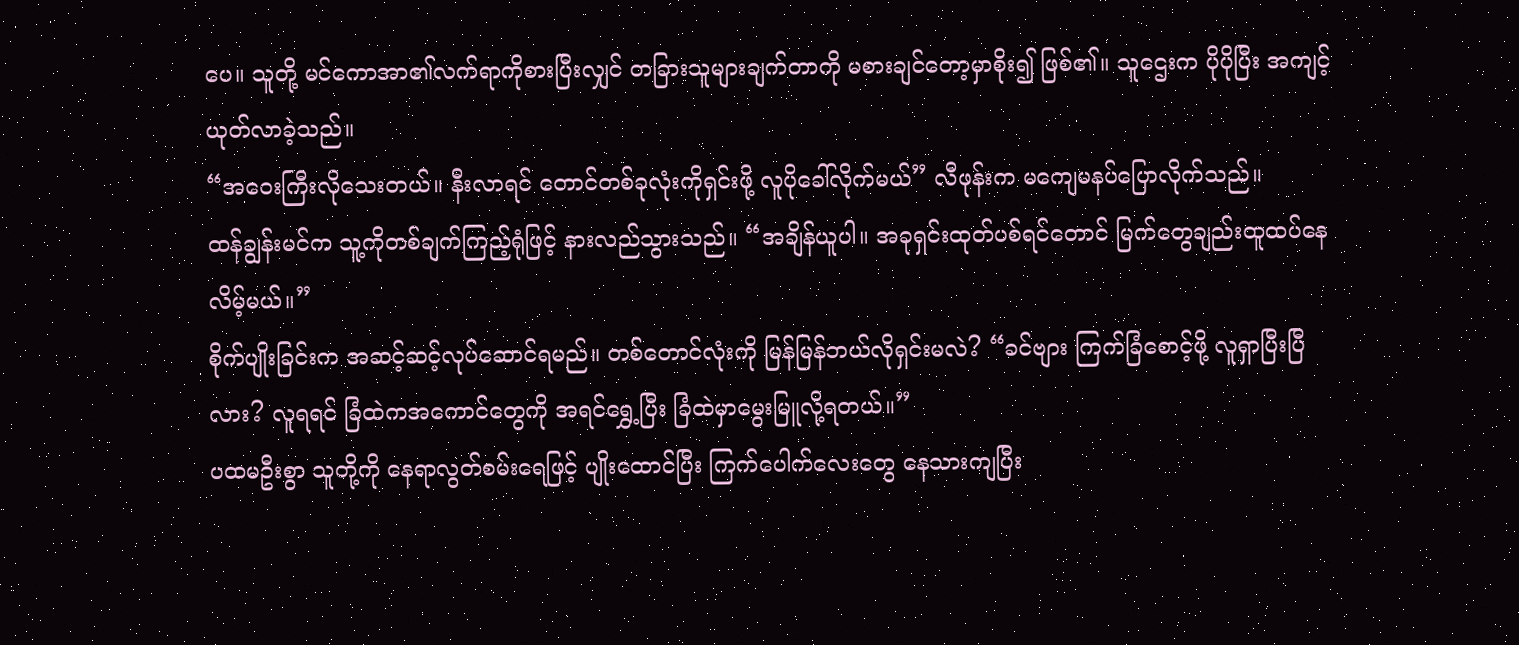ပေ။ သူတို့ မင်ကောအာ၏လက်ရာကိုစားပြီးလျှင် တခြားသူများချက်တာကို မစားချင်တော့မှာစိုး၍ ဖြစ်၏။ သူဌေးက ပိုပိုပြီး အကျင့်ယုတ်လာခဲ့သည်။
“အဝေးကြီးလိုသေးတယ်။ နီးလာရင် တောင်တစ်ခုလုံးကိုရှင်းဖို့ လူပိုခေါ်လိုက်မယ်” လီဖုန်းက မကျေမနပ်ပြောလိုက်သည်။
ထန်ချွန်းမင်က သူ့ကိုတစ်ချက်ကြည့်ရုံဖြင့် နားလည်သွားသည်။ “အချိန်ယူပါ။ အခုရှင်းထုတ်ပစ်ရင်တောင် မြက်တွေချည်းထူထပ်နေလိမ့်မယ်။”
စိုက်ပျိုးခြင်းက အဆင့်ဆင့်လုပ်ဆောင်ရမည်။ တစ်တောင်လုံးကို မြန်မြန်ဘယ်လိုရှင်းမလဲ? “ခင်ဗျား ကြက်ခြံစောင့်ဖို့ လူရှာပြီးပြီလား? လူရရင် ခြံထဲကအကောင်တွေကို အရင်ရွှေ့ပြီး ခြံထဲမှာမွေးမြူလို့ရတယ်။”
ပထမဦးစွာ သူတို့ကို နေရာလွတ်စမ်းရေဖြင့် ပျိုးထောင်ပြီး ကြက်ပေါက်လေးတွေ နေသားကျပြီး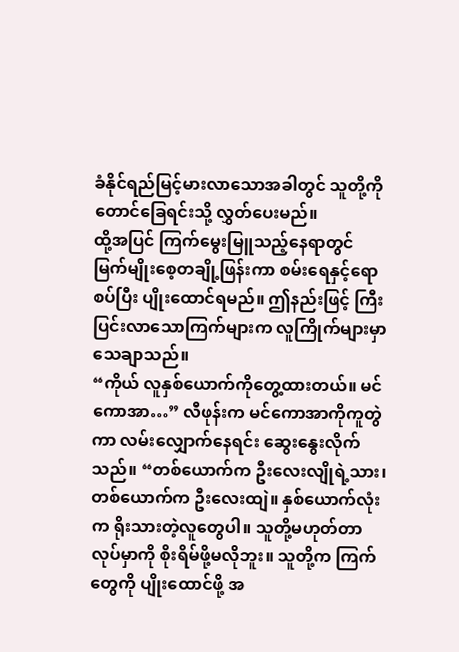ခံနိုင်ရည်မြင့်မားလာသောအခါတွင် သူတို့ကိုတောင်ခြေရင်းသို့ လွှတ်ပေးမည်။
ထို့အပြင် ကြက်မွေးမြူသည့်နေရာတွင် မြက်မျိုးစေ့တချို့ဖြန်းကာ စမ်းရေနှင့်ရောစပ်ပြီး ပျိုးထောင်ရမည်။ ဤနည်းဖြင့် ကြီးပြင်းလာသောကြက်များက လူကြိုက်များမှာသေချာသည်။
“ကိုယ် လူနှစ်ယောက်ကိုတွေ့ထားတယ်။ မင်ကောအာ…” လီဖုန်းက မင်ကောအာကိုကူတွဲကာ လမ်းလျှောက်နေရင်း ဆွေးနွေးလိုက်သည်။ “တစ်ယောက်က ဦးလေးလျိုရဲ့သား၊ တစ်ယောက်က ဦးလေးထျဲ။ နှစ်ယောက်လုံးက ရိုးသားတဲ့လူတွေပါ။ သူတို့မဟုတ်တာလုပ်မှာကို စိုးရိမ်ဖို့မလိုဘူး။ သူတို့က ကြက်တွေကို ပျိုးထောင်ဖို့ အ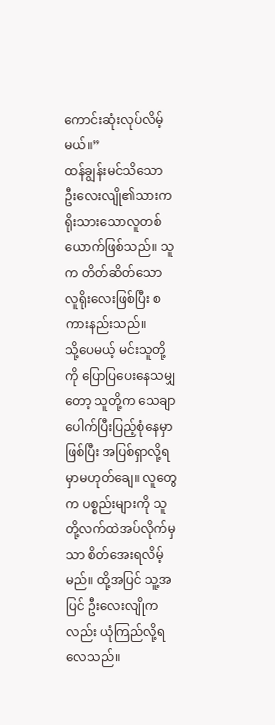ကောင်းဆုံးလုပ်လိမ့်မယ်။”
ထန်ချွန်းမင်သိသော ဦးလေးလျို၏သားက ရိုးသားသောလူတစ်ယောက်ဖြစ်သည်။ သူက တိတ်ဆိတ်သော လူရိုးလေးဖြစ်ပြီး စကားနည်းသည်။
သို့ပေမယ့် မင်းသူတို့ကို ပြောပြပေးနေသမျှတော့ သူတို့က သေချာပေါက်ပြီးပြည့်စုံနေမှာဖြစ်ပြီး အပြစ်ရှာလို့ရမှာမဟုတ်ချေ။ လူတွေက ပစ္စည်းများကို သူတို့လက်ထဲအပ်လိုက်မှသာ စိတ်အေးရလိမ့်မည်။ ထို့အပြင် သူ့အပြင် ဦးလေးလျိုကလည်း ယုံကြည်လို့ရလေသည်။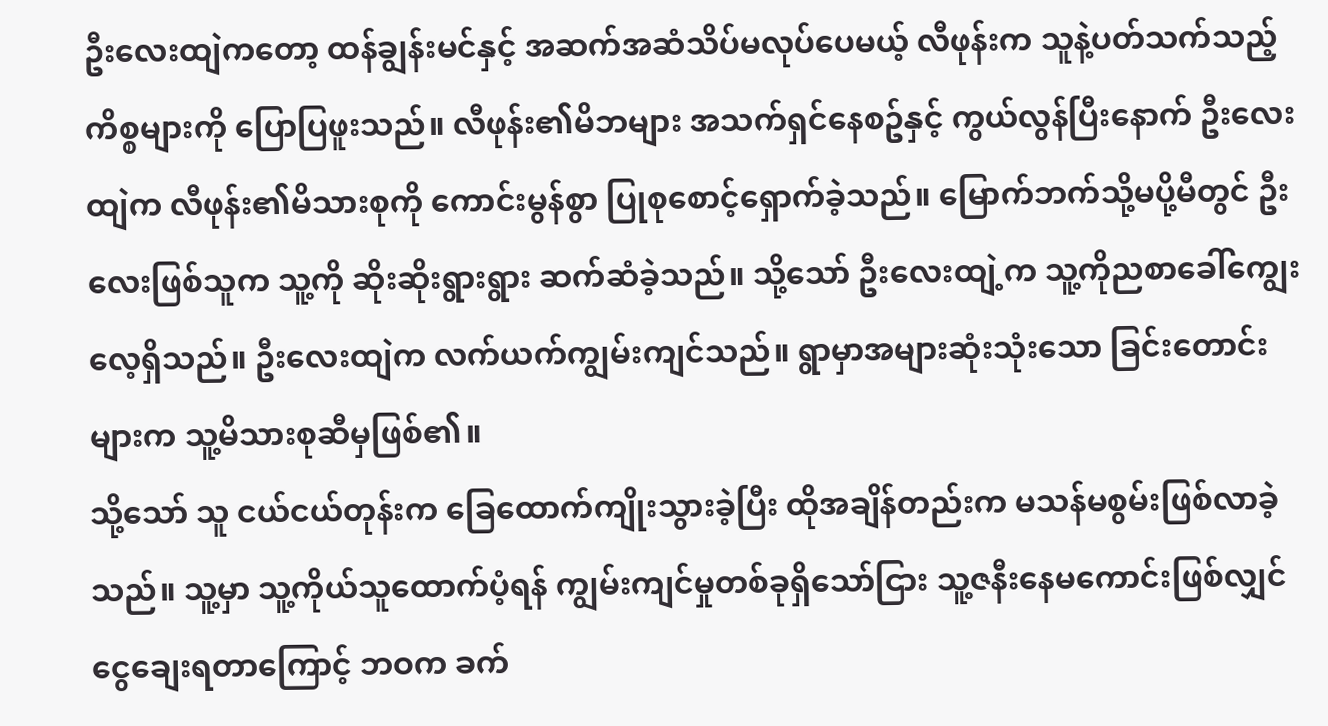ဦးလေးထျဲကတော့ ထန်ချွန်းမင်နှင့် အဆက်အဆံသိပ်မလုပ်ပေမယ့် လီဖုန်းက သူနဲ့ပတ်သက်သည့် ကိစ္စများကို ပြောပြဖူးသည်။ လီဖုန်း၏မိဘများ အသက်ရှင်နေစဥ်နှင့် ကွယ်လွန်ပြီးနောက် ဦးလေးထျဲက လီဖုန်း၏မိသားစုကို ကောင်းမွန်စွာ ပြုစုစောင့်ရှောက်ခဲ့သည်။ မြောက်ဘက်သို့မပို့မီတွင် ဦးလေးဖြစ်သူက သူ့ကို ဆိုးဆိုးရွားရွား ဆက်ဆံခဲ့သည်။ သို့သော် ဦးလေးထျဲ့က သူ့ကိုညစာခေါ်ကျွေးလေ့ရှိသည်။ ဦးလေးထျဲက လက်ယက်ကျွမ်းကျင်သည်။ ရွာမှာအများဆုံးသုံးသော ခြင်းတောင်းများက သူ့မိသားစုဆီမှဖြစ်၏။
သို့သော် သူ ငယ်ငယ်တုန်းက ခြေထောက်ကျိုးသွားခဲ့ပြီး ထိုအချိန်တည်းက မသန်မစွမ်းဖြစ်လာခဲ့သည်။ သူ့မှာ သူ့ကိုယ်သူထောက်ပံ့ရန် ကျွမ်းကျင်မှုတစ်ခုရှိသော်ငြား သူ့ဇနီးနေမကောင်းဖြစ်လျှင် ငွေချေးရတာကြောင့် ဘဝက ခက်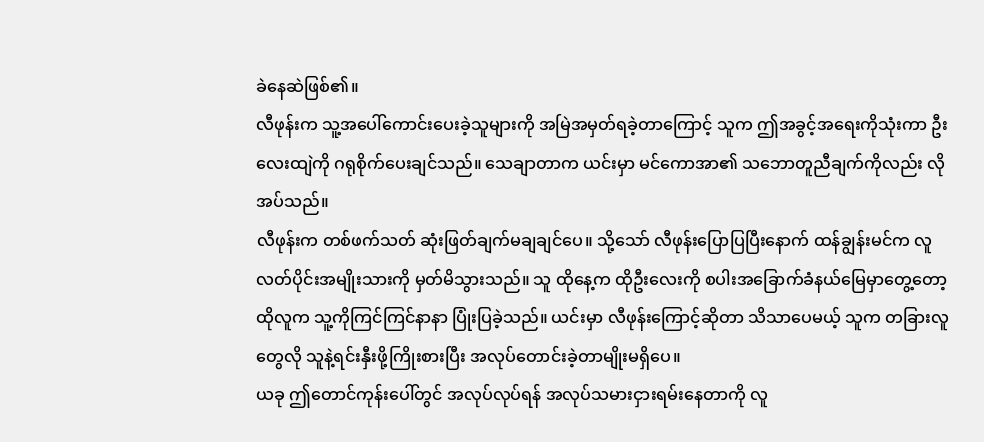ခဲနေဆဲဖြစ်၏။
လီဖုန်းက သူ့အပေါ်ကောင်းပေးခဲ့သူများကို အမြဲအမှတ်ရခဲ့တာကြောင့် သူက ဤအခွင့်အရေးကိုသုံးကာ ဦးလေးထျဲကို ဂရုစိုက်ပေးချင်သည်။ သေချာတာက ယင်းမှာ မင်ကောအာ၏ သဘောတူညီချက်ကိုလည်း လိုအပ်သည်။
လီဖုန်းက တစ်ဖက်သတ် ဆုံးဖြတ်ချက်မချချင်ပေ။ သို့သော် လီဖုန်းပြောပြပြီးနောက် ထန်ချွန်းမင်က လူလတ်ပိုင်းအမျိုးသားကို မှတ်မိသွားသည်။ သူ ထိုနေ့က ထိုဦးလေးကို စပါးအခြောက်ခံနယ်မြေမှာတွေ့တော့ ထိုလူက သူ့ကိုကြင်ကြင်နာနာ ပြုံးပြခဲ့သည်။ ယင်းမှာ လီဖုန်းကြောင့်ဆိုတာ သိသာပေမယ့် သူက တခြားလူတွေလို သူနဲ့ရင်းနှီးဖို့ကြိုးစားပြီး အလုပ်တောင်းခဲ့တာမျိုးမရှိပေ။
ယခု ဤတောင်ကုန်းပေါ်တွင် အလုပ်လုပ်ရန် အလုပ်သမားငှားရမ်းနေတာကို လူ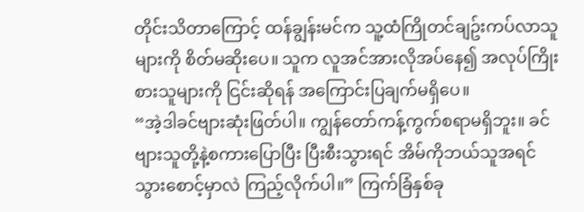တိုင်းသိတာကြောင့် ထန်ချွန်းမင်က သူ့ထံကြိုတင်ချဥ်းကပ်လာသူများကို စိတ်မဆိုးပေ။ သူက လူအင်အားလိုအပ်နေ၍ အလုပ်ကြိုးစားသူများကို ငြင်းဆိုရန် အကြောင်းပြချက်မရှိပေ။
“အဲ့ဒါခင်ဗျားဆုံးဖြတ်ပါ။ ကျွန်တော်ကန့်ကွက်စရာမရှိဘူး။ ခင်ဗျားသူတို့နဲ့စကားပြောပြီး ပြီးစီးသွားရင် အိမ်ကိုဘယ်သူအရင်သွားစောင့်မှာလဲ ကြည့်လိုက်ပါ။” ကြက်ခြံနှစ်ခု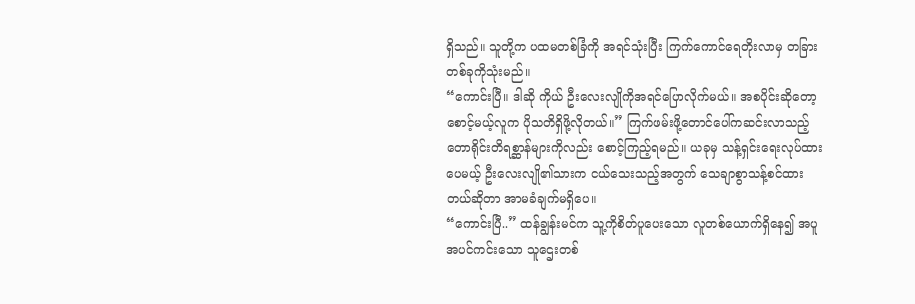ရှိသည်။ သူတို့က ပထမတစ်ခြံကို အရင်သုံးပြီး ကြက်ကောင်ရေတိုးလာမှ တခြားတစ်ခုကိုသုံးမည်။
“ကောင်းပြီ။ ဒါဆို ကိုယ် ဦးလေးလျိုကိုအရင်ပြောလိုက်မယ်။ အစပိုင်းဆိုတော့ စောင့်မယ့်လူက ပိုသတိရှိဖို့လိုတယ်။” ကြက်ဖမ်းဖို့တောင်ပေါ်ကဆင်းလာသည့် တောရိုင်းတိရစ္ဆာန်များကိုလည်း စောင့်ကြည့်ရမည်။ ယခုမှ သန့်ရှင်းရေးလုပ်ထားပေမယ့် ဦးလေးလျို၏သားက ငယ်သေးသည့်အတွက် သေချာစွာသန့်စင်ထားတယ်ဆိုတာ အာမခံချက်မရှိပေ။
“ကောင်းပြီ..” ထန်ချွန်းမင်က သူ့ကိုစိတ်ပူပေးသော လူတစ်ယောက်ရှိနေ၍ အပူအပင်ကင်းသော သူဌေးတစ်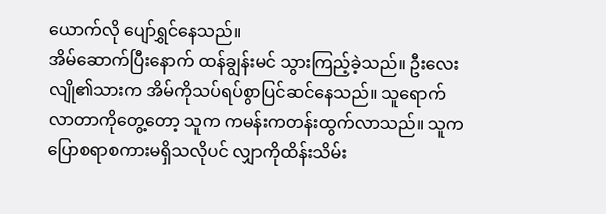ယောက်လို ပျော်ရွှင်နေသည်။
အိမ်ဆောက်ပြီးနောက် ထန်ချွန်းမင် သွားကြည့်ခဲ့သည်။ ဦးလေးလျို၏သားက အိမ်ကိုသပ်ရပ်စွာပြင်ဆင်နေသည်။ သူရောက်လာတာကိုတွေ့တော့ သူက ကမန်းကတန်းထွက်လာသည်။ သူက ပြောစရာစကားမရှိသလိုပင် လျှာကိုထိန်းသိမ်း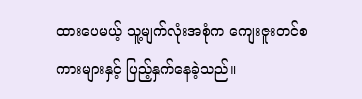ထားပေမယ့် သူ့မျက်လုံးအစုံက ကျေးဇူးတင်စကားများနှင့် ပြည့်နှက်နေခဲ့သည်။